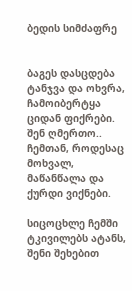ბედის სიმძაფრე


ბაგეს დასცდება ტანჯვა და ოხვრა,
ჩამოიბერტყა ციდან ფიქრები.
შენ ღმერთო..  ჩემთან, როდესაც  მოხვალ,
მაწანწალა და ქურდი ვიქნები.

სიცოცხლე ჩემში ტკივილებს ატანს,
შენი შეხებით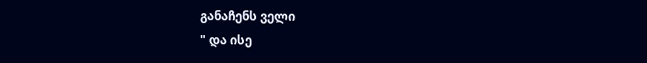განაჩენს ველი
" და ისე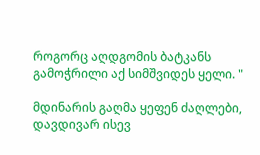როგორც აღდგომის ბატკანს
გამოჭრილი აქ სიმშვიდეს ყელი. "

მდინარის გაღმა ყეფენ ძაღლები,
დავდივარ ისევ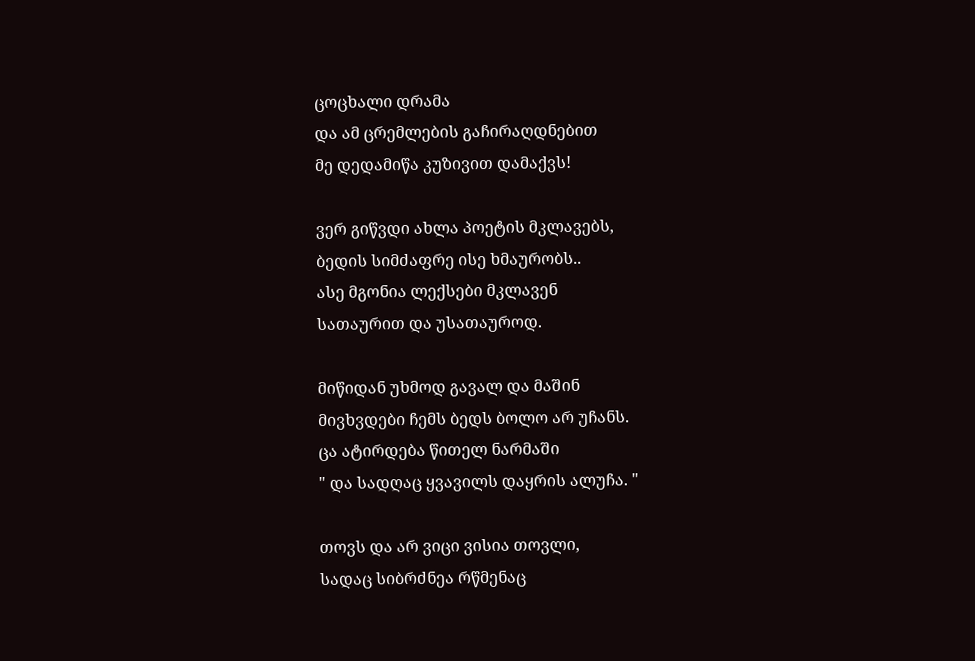ცოცხალი დრამა
და ამ ცრემლების გაჩირაღდნებით
მე დედამიწა კუზივით დამაქვს!

ვერ გიწვდი ახლა პოეტის მკლავებს,
ბედის სიმძაფრე ისე ხმაურობს..
ასე მგონია ლექსები მკლავენ
სათაურით და უსათაუროდ.

მიწიდან უხმოდ გავალ და მაშინ
მივხვდები ჩემს ბედს ბოლო არ უჩანს.
ცა ატირდება წითელ ნარმაში
" და სადღაც ყვავილს დაყრის ალუჩა. "

თოვს და არ ვიცი ვისია თოვლი,
სადაც სიბრძნეა რწმენაც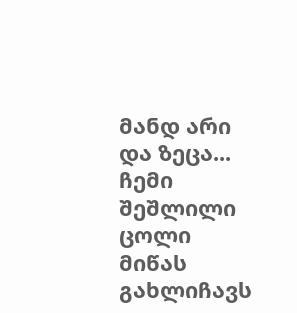მანდ არი
და ზეცა... ჩემი შეშლილი ცოლი
მიწას გახლიჩავს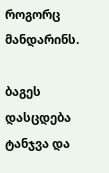როგორც მანდარინს.

ბაგეს დასცდება ტანჯვა და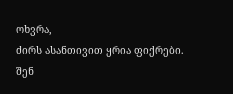ოხვრა,
ძირს ასანთივით ყრია ფიქრები.
შენ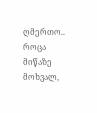ღმერთო..  როცა მიწაზე მოხვალ,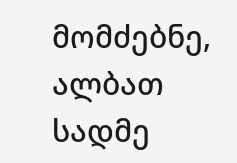მომძებნე, ალბათ სადმე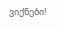ვიქნები!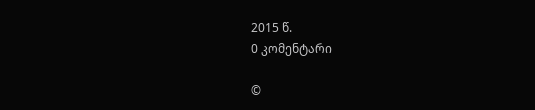2015 წ.
0 კომენტარი

©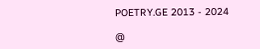POETRY.GE 2013 - 2024

@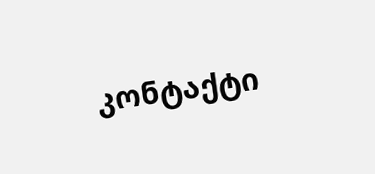კონტაქტი